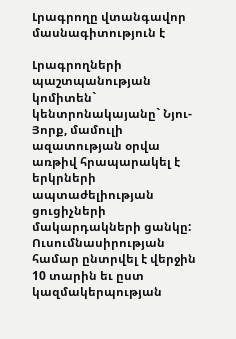Լրագրողը վտանգավոր մասնագիտություն է

Լրագրողների պաշտպանության կոմիտեն` կենտրոնակայանը` Նյու-Յորք, մամուլի ազատության օրվա առթիվ հրապարակել է երկրների ապտաժելիության ցուցիչների մակարդակների ցանկը: Ուսումնասիրության համար ընտրվել է վերջին 10 տարին եւ ըստ կազմակերպության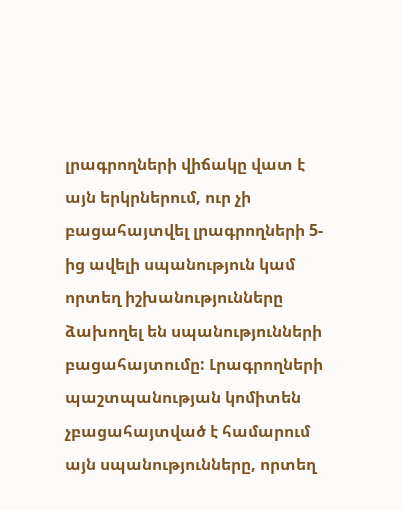լրագրողների վիճակը վատ է այն երկրներում, ուր չի բացահայտվել լրագրողների 5-ից ավելի սպանություն կամ որտեղ իշխանությունները ձախողել են սպանությունների բացահայտումը: Լրագրողների պաշտպանության կոմիտեն չբացահայտված է համարում այն սպանությունները, որտեղ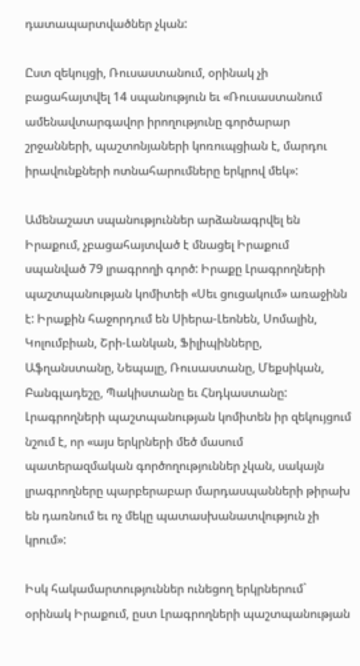դատապարտվածներ չկան:

Ըստ զեկույցի, Ռուսաստանում, օրինակ չի բացահայտվել 14 սպանություն եւ «Ռուսաստանում ամենավտարգավոր իրողությունը գործարար շրջանների, պաշտոնյաների կոռուպցիան է, մարդու իրավունքների ոտնահարումները երկրով մեկ»:

Ամենաշատ սպանություններ արձանագրվել են Իրաքում, չբացահայտված է մնացել Իրաքում սպանված 79 լրագրողի գործ: Իրաքը Լրագրողների պաշտպանության կոմիտեի «Սեւ ցուցակում» առաջինն է: Իրաքին հաջորդում են Սիերա-Լեոնեն, Սոմալին, Կոլումբիան, Շրի-Լանկան, Ֆիլիպինները, Աֆղանստանը, Նեպալը, Ռուսաստանը, Մեքսիկան, Բանգլադեշը, Պակիստանը եւ Հնդկաստանը: Լրագրողների պաշտպանության կոմիտեն իր զեկույցում նշում է, որ «այս երկրների մեծ մասում պատերազմական գործողություններ չկան, սակայն լրագրողները պարբերաբար մարդասպանների թիրախ են դառնում եւ ոչ մեկը պատասխանատվություն չի կրում»:

Իսկ հակամարտություններ ունեցող երկրներում` օրինակ Իրաքում, ըստ Լրագրողների պաշտպանության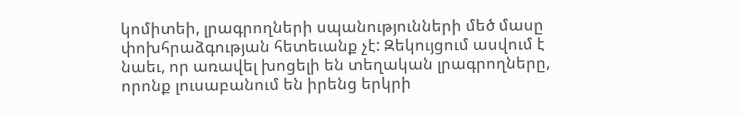կոմիտեի, լրագրողների սպանությունների մեծ մասը փոխհրաձգության հետեւանք չէ: Զեկույցում ասվում է նաեւ, որ առավել խոցելի են տեղական լրագրողները, որոնք լուսաբանում են իրենց երկրի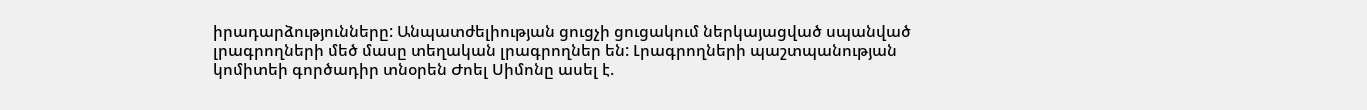իրադարձությունները: Անպատժելիության ցուցչի ցուցակում ներկայացված սպանված լրագրողների մեծ մասը տեղական լրագրողներ են: Լրագրողների պաշտպանության կոմիտեի գործադիր տնօրեն Ժոել Սիմոնը ասել է.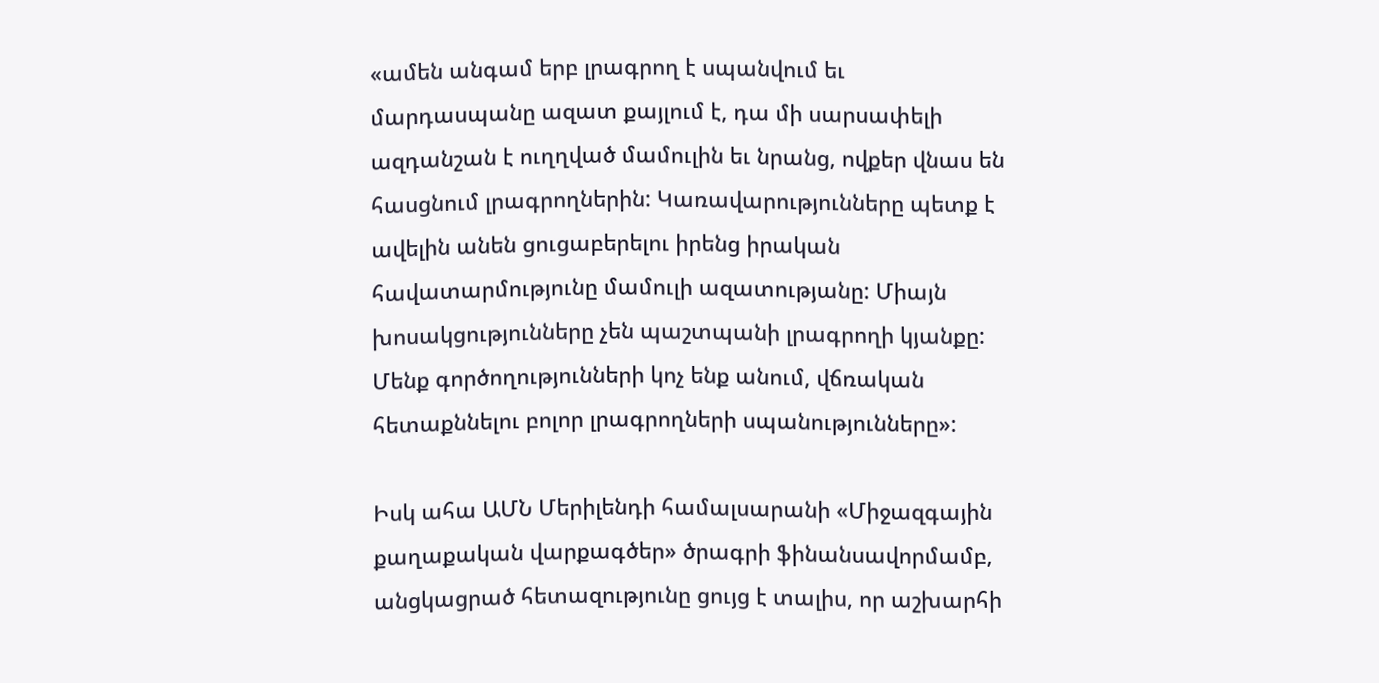«ամեն անգամ երբ լրագրող է սպանվում եւ մարդասպանը ազատ քայլում է, դա մի սարսափելի ազդանշան է ուղղված մամուլին եւ նրանց, ովքեր վնաս են հասցնում լրագրողներին: Կառավարությունները պետք է ավելին անեն ցուցաբերելու իրենց իրական հավատարմությունը մամուլի ազատությանը: Միայն խոսակցությունները չեն պաշտպանի լրագրողի կյանքը: Մենք գործողությունների կոչ ենք անում, վճռական հետաքննելու բոլոր լրագրողների սպանությունները»:

Իսկ ահա ԱՄՆ Մերիլենդի համալսարանի «Միջազգային քաղաքական վարքագծեր» ծրագրի ֆինանսավորմամբ, անցկացրած հետազությունը ցույց է տալիս, որ աշխարհի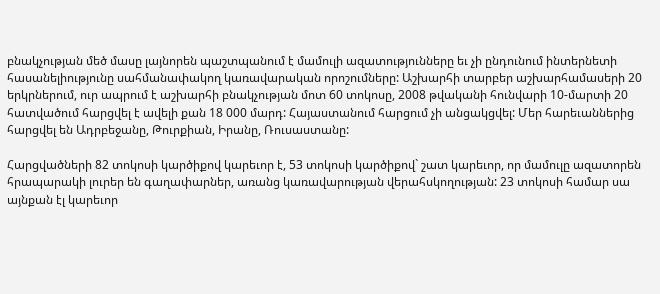բնակչության մեծ մասը լայնորեն պաշտպանում է մամուլի ազատությունները եւ չի ընդունում ինտերնետի հասանելիությունը սահմանափակող կառավարական որոշումները: Աշխարհի տարբեր աշխարհամասերի 20 երկրներում, ուր ապրում է աշխարհի բնակչության մոտ 60 տոկոսը, 2008 թվականի հունվարի 10-մարտի 20 հատվածում հարցվել է ավելի քան 18 000 մարդ: Հայաստանում հարցում չի անցակցվել: Մեր հարեւաններից հարցվել են Ադրբեջանը, Թուրքիան, Իրանը, Ռուսաստանը:

Հարցվածների 82 տոկոսի կարծիքով կարեւոր է, 53 տոկոսի կարծիքով` շատ կարեւոր, որ մամուլը ազատորեն հրապարակի լուրեր են գաղափարներ, առանց կառավարության վերահսկողության: 23 տոկոսի համար սա այնքան էլ կարեւոր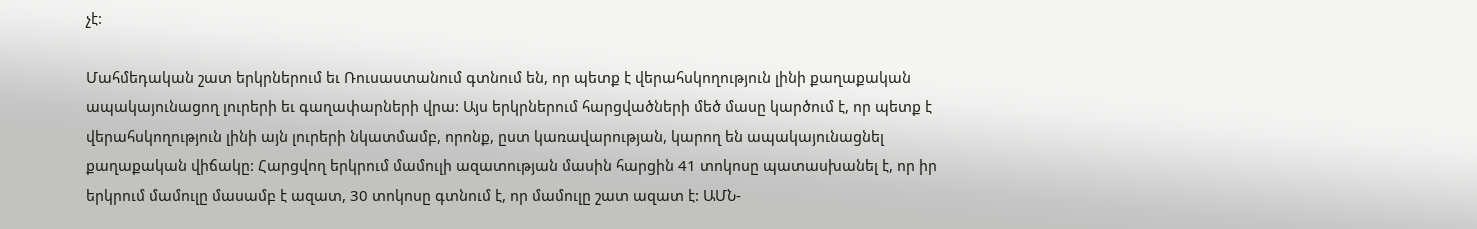չէ:

Մահմեդական շատ երկրներում եւ Ռուսաստանում գտնում են, որ պետք է վերահսկողություն լինի քաղաքական ապակայունացող լուրերի եւ գաղափարների վրա: Այս երկրներում հարցվածների մեծ մասը կարծում է, որ պետք է վերահսկողություն լինի այն լուրերի նկատմամբ, որոնք, ըստ կառավարության, կարող են ապակայունացնել քաղաքական վիճակը: Հարցվող երկրում մամուլի ազատության մասին հարցին 41 տոկոսը պատասխանել է, որ իր երկրում մամուլը մասամբ է ազատ, 30 տոկոսը գտնում է, որ մամուլը շատ ազատ է: ԱՄՆ-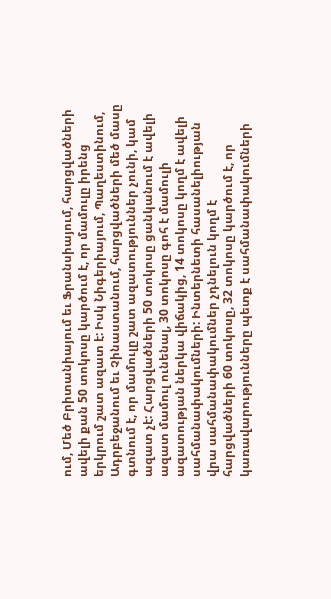ում, Մեծ Բրիտանիայում եւ Ֆրանսիայում, հարցվածների ավելի քան 50 տոկոսը կարծում է, որ մամուլը իրենց երկրում շատ ազատ է: Իսկ Նիգերիայում, Պաղեստինում, Ադրբեջանում եւ Չինաստանում, հարցվածների մեծ մասը գտնում է, որ մամուլը շատ ազատություններ չունի, կամ ազատ չէ: Հարցվածների 50 տոկոսը ցանկանում է ավելի ազատ մամուլ ունենալ, 30 տոկոսը գոհ է մամուլի ազատության ներկա վիճակից, 14 տոկոսը կողմ է ավելի սահմանափակումների: Ինտերնետի հասանելիության վրա սահմանափակումներ չդնելուն կողմ է հարցվածների 60 տոկոսը, 32 տոկոսը կարծում է, որ կառավարությունները պետք է սահմանափակումների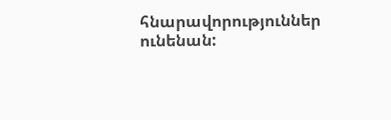հնարավորություններ ունենան: